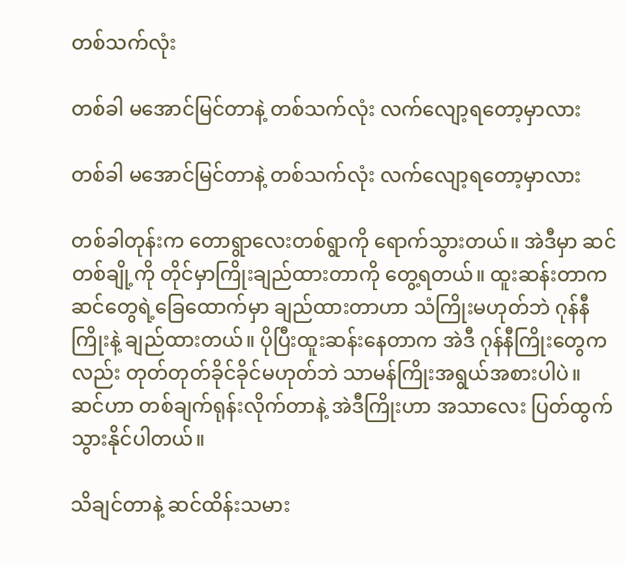တစ်သက်လုံး

တစ်ခါ မအောင်မြင်တာနဲ့ တစ်သက်လုံး လက်လျော့ရတော့မှာလား

တစ်ခါ မအောင်မြင်တာနဲ့ တစ်သက်လုံး လက်လျော့ရတော့မှာလား

တစ်ခါတုန်းက တောရွာလေးတစ်ရွာကို ရောက်သွားတယ်။ အဲဒီမှာ ဆင်တစ်ချို့ကို တိုင်မှာကြိုးချည်ထားတာကို တွေ့ရတယ်။ ထူးဆန်းတာက ဆင်တွေရဲ့ခြေထောက်မှာ ချည်ထားတာဟာ သံကြိုးမဟုတ်ဘဲ ဂုန်နီကြိုးနဲ့ ချည်ထားတယ်။ ပိုပြီးထူးဆန်းနေတာက အဲဒီ ဂုန်နီကြိုးတွေကလည်း တုတ်တုတ်ခိုင်ခိုင်မဟုတ်ဘဲ သာမန်ကြိုးအရွယ်အစားပါပဲ။ ဆင်ဟာ တစ်ချက်ရုန်းလိုက်တာနဲ့ အဲဒီကြိုးဟာ အသာလေး ပြတ်ထွက်သွားနိုင်ပါတယ်။

သိချင်တာနဲ့ ဆင်ထိန်းသမား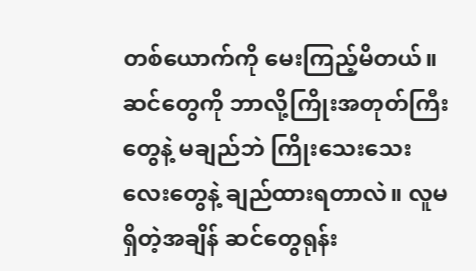တစ်ယောက်ကို မေးကြည့်မိတယ်။ ဆင်တွေကို ဘာလို့ကြိုးအတုတ်ကြီးတွေနဲ့ မချည်ဘဲ ကြိုးသေးသေးလေးတွေနဲ့ ချည်ထားရတာလဲ။ လူမရှိတဲ့အချိန် ဆင်တွေရုန်း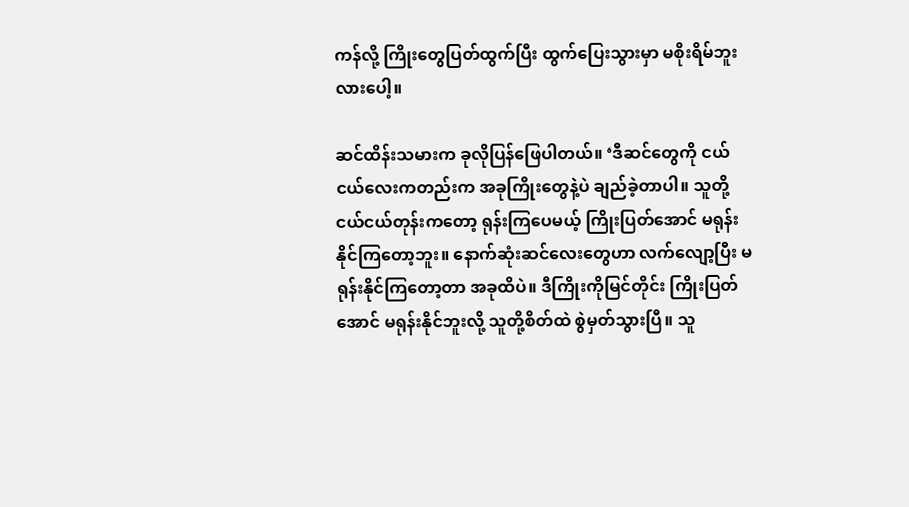ကန်လို့ ကြိုးတွေပြတ်ထွက်ပြီး ထွက်ပြေးသွားမှာ မစိုးရိမ်ဘူးလားပေါ့။

ဆင်ထိန်းသမားက ခုလိုပြန်ဖြေပါတယ်။ ‘ဒီဆင်တွေကို ငယ်ငယ်လေးကတည်းက အခုကြိုးတွေနဲ့ပဲ ချည်ခဲ့တာပါ။ သူတို့ ငယ်ငယ်တုန်းကတော့ ရုန်းကြပေမယ့် ကြိုးပြတ်အောင် မရုန်းနိုင်ကြတော့ဘူး။ နောက်ဆုံးဆင်လေးတွေဟာ လက်လျော့ပြီး မရုန်းနိုင်ကြတော့တာ အခုထိပဲ။ ဒီကြိုးကိုမြင်တိုင်း ကြိုးပြတ်အောင် မရုန်းနိုင်ဘူးလို့ သူတို့စိတ်ထဲ စွဲမှတ်သွားပြီ။ သူ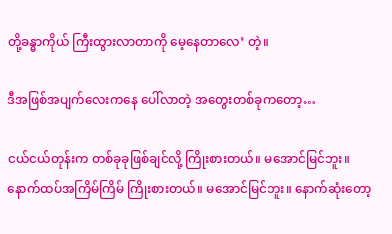တို့ခန္ဓာကိုယ် ကြီးထွားလာတာကို မေ့နေတာလေ’ တဲ့။

ဒီအဖြစ်အပျက်လေးကနေ ပေါ်လာတဲ့ အတွေးတစ်ခုကတော့…

ငယ်ငယ်တုန်းက တစ်ခုခုဖြစ်ချင်လို့ ကြိုးစားတယ်။ မအောင်မြင်ဘူး။ နောက်ထပ်အကြိမ်ကြိမ် ကြိုးစားတယ်။ မအောင်မြင်ဘူး။ နောက်ဆုံးတော့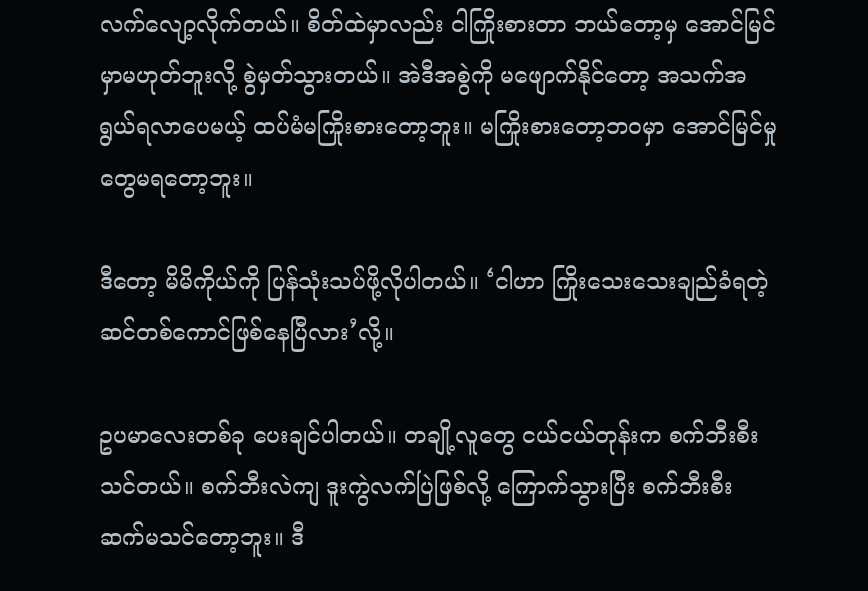လက်လျော့လိုက်တယ်။ စိတ်ထဲမှာလည်း ငါကြိုးစားတာ ဘယ်တော့မှ အောင်မြင်မှာမဟုတ်ဘူးလို့ စွဲမှတ်သွားတယ်။ အဲဒီအစွဲကို မဖျောက်နိုင်တော့ အသက်အရွယ်ရလာပေမယ့် ထပ်မံမကြိုးစားတော့ဘူး။ မကြိုးစားတော့ဘဝမှာ အောင်မြင်မှုတွေမရတော့ဘူး။

ဒီတော့ မိမိကိုယ်ကို ပြန်သုံးသပ်ဖို့လိုပါတယ်။ ‘ငါဟာ ကြိုးသေးသေးချည်ခံရတဲ့ ဆင်တစ်ကောင်ဖြစ်နေပြီလား’လို့။

ဥပမာလေးတစ်ခု ပေးချင်ပါတယ်။ တချို့လူတွေ ငယ်ငယ်တုန်းက စက်ဘီးစီးသင်တယ်။ စက်ဘီးလဲကျ ဒူးကွဲလက်ပြဲဖြစ်လို့ ကြောက်သွားပြီး စက်ဘီးစီး ဆက်မသင်တော့ဘူး။ ဒီ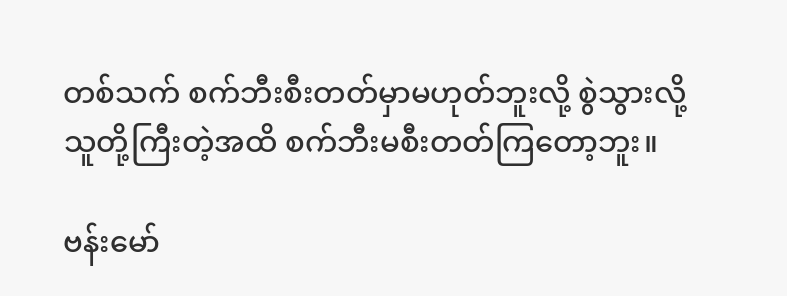တစ်သက် စက်ဘီးစီးတတ်မှာမဟုတ်ဘူးလို့ စွဲသွားလို့ သူတို့ကြီးတဲ့အထိ စက်ဘီးမစီးတတ်ကြတော့ဘူး။

ဗန်းမော်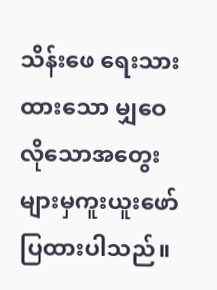သိန်းဖေ ရေးသားထားသော မျှဝေလိုသောအတွေးများမှကူးယူးဖော်ပြထားပါသည်။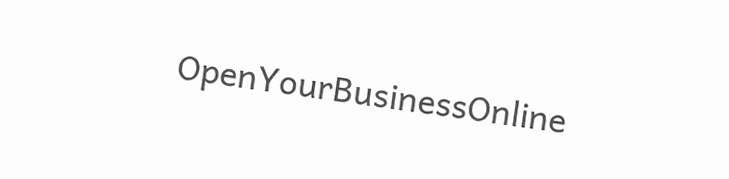OpenYourBusinessOnline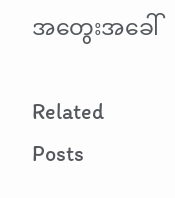အတွေးအခေါ်

Related Posts